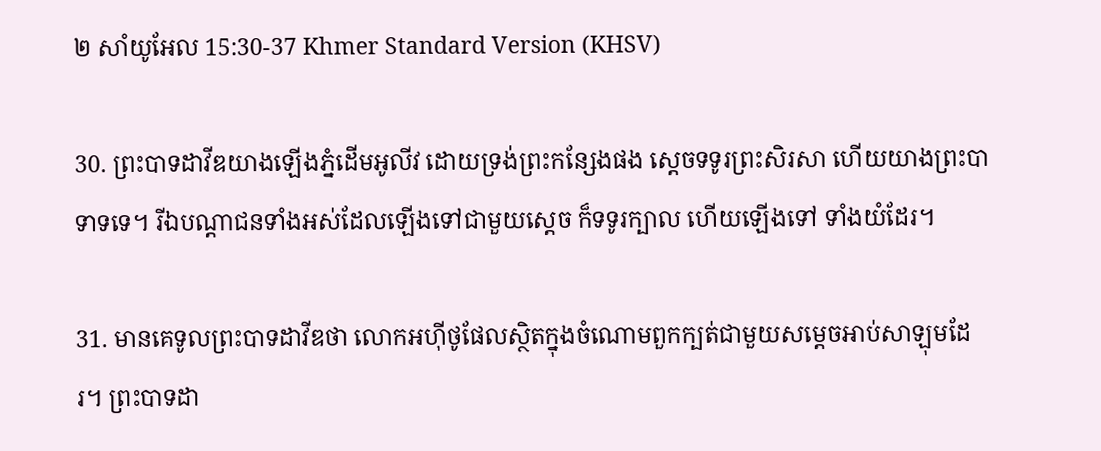២ សាំយូ‌អែល 15:30-37 Khmer Standard Version (KHSV)

30. ព្រះ‌បាទដាវីឌយាងឡើងភ្នំដើមអូលីវ ដោយទ្រង់ព្រះ‌កន្សែងផង ស្ដេចទទូរព្រះ‌សិរសា ហើយយាងព្រះ‌បាទាទទេ។ រីឯបណ្ដា‌ជនទាំងអស់ដែលឡើងទៅជាមួយស្ដេច ក៏ទទូរក្បាល ហើយឡើងទៅ ទាំងយំដែរ។

31. មានគេទូលព្រះ‌បាទដាវីឌថា លោកអហ៊ី‌ថូផែលស្ថិតក្នុងចំណោមពួកក្បត់ជាមួយសម្ដេចអាប់‌សា‌ឡុមដែរ។ ព្រះ‌បាទដា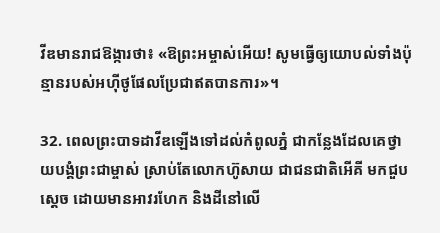វីឌមានរាជ‌ឱង្ការថា៖ «ឱព្រះ‌អម្ចាស់អើយ! សូមធ្វើឲ្យយោបល់ទាំងប៉ុន្មានរបស់អហ៊ី‌ថូផែលប្រែជាឥតបានការ»។

32. ពេលព្រះ‌បាទដាវីឌឡើងទៅដល់កំពូលភ្នំ ជាកន្លែងដែលគេថ្វាយ‌បង្គំព្រះ‌ជាម្ចាស់ ស្រាប់តែលោកហ៊ូសាយ ជាជន‌ជាតិអើ‌គី មកជួបស្ដេច ដោយមានអាវរហែក និងដីនៅលើ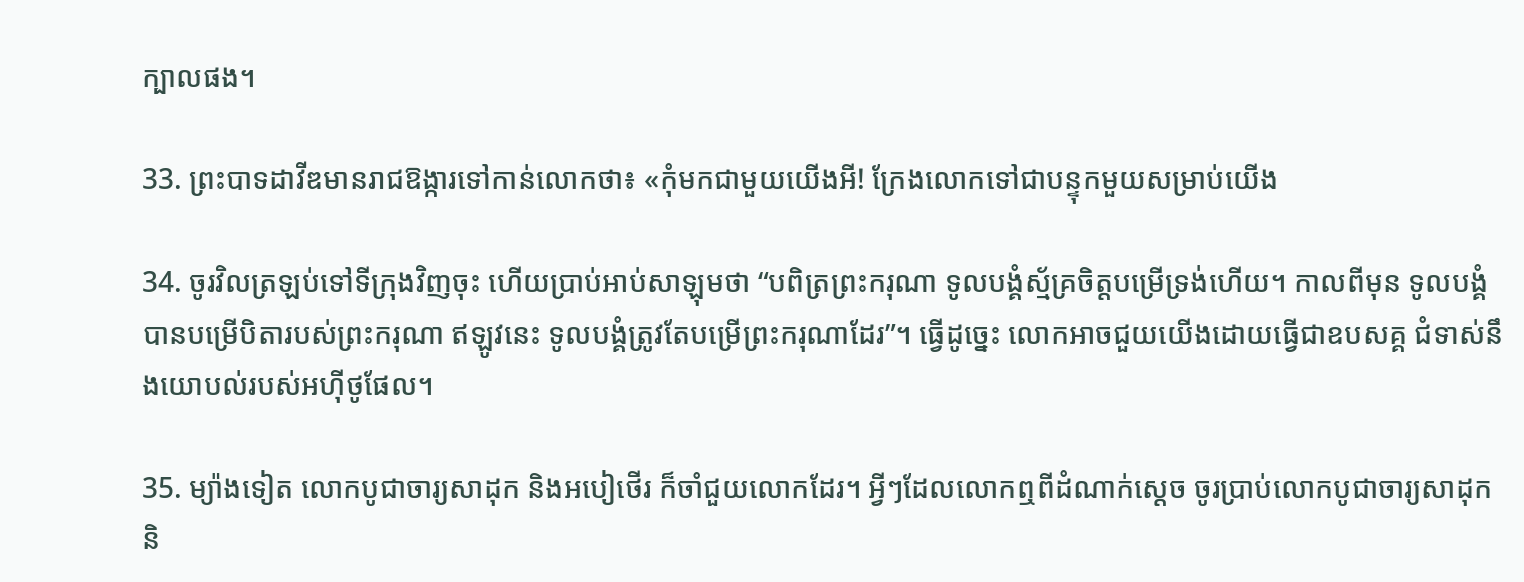ក្បាលផង។

33. ព្រះ‌បាទដាវីឌមានរាជ‌ឱង្ការទៅកាន់លោកថា៖ «កុំមកជាមួយយើងអី! ក្រែងលោកទៅជាបន្ទុកមួយសម្រាប់យើង

34. ចូរវិលត្រឡប់ទៅទីក្រុងវិញចុះ ហើយប្រាប់អាប់‌សា‌ឡុមថា “បពិត្រព្រះ‌ករុណា ទូលបង្គំស្ម័គ្រចិត្តបម្រើទ្រង់ហើយ។ កាលពីមុន ទូលបង្គំបានបម្រើបិតារបស់ព្រះ‌ករុណា ឥឡូវនេះ ទូលបង្គំត្រូវតែបម្រើព្រះ‌ករុណាដែរ”។ ធ្វើដូច្នេះ លោកអាចជួយយើងដោយធ្វើជាឧបសគ្គ ជំទាស់នឹងយោបល់របស់អហ៊ី‌ថូផែល។

35. ម្យ៉ាងទៀត លោកបូជា‌ចារ្យសាដុក និងអបៀ‌ថើរ ក៏ចាំជួយលោកដែរ។ អ្វីៗដែលលោកឮពីដំណាក់ស្ដេច ចូរប្រាប់លោកបូជា‌ចារ្យសាដុក និ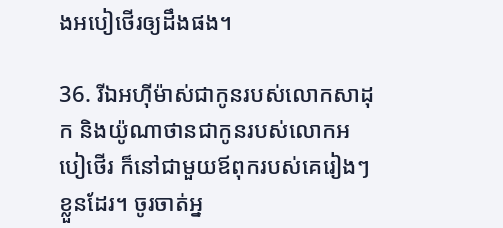ងអបៀ‌ថើរឲ្យដឹងផង។

36. រីឯអហ៊ី‌ម៉ាស់ជាកូនរបស់លោកសាដុក និងយ៉ូណា‌ថានជាកូនរបស់លោកអបៀ‌ថើរ ក៏នៅជាមួយឪពុករបស់គេរៀងៗខ្លួនដែរ។ ចូរចាត់អ្ន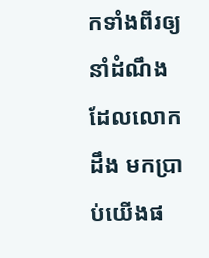កទាំងពីរឲ្យនាំដំណឹងដែលលោកដឹង មកប្រាប់យើងផ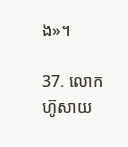ង»។

37. លោកហ៊ូសាយ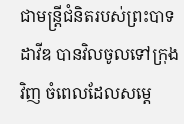ជាមន្ត្រីជំនិតរបស់ព្រះ‌បាទដាវីឌ បានវិលចូលទៅក្រុងវិញ ចំពេលដែលសម្ដេ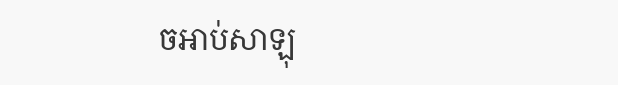ចអាប់‌សា‌ឡុ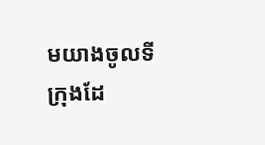មយាងចូលទីក្រុងដែ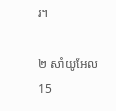រ។

២ សាំយូ‌អែល 15